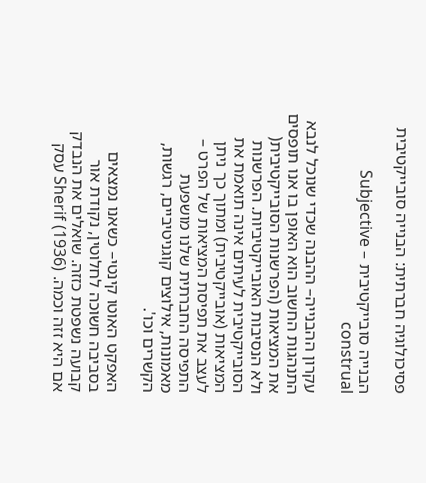פסיכולוגיה חברתית: הבנייה סובייקטיבית

הבנייה סובייקטיבית – Subjective construal

עקרון ההבנייה– ההבנה שכדי שנוכל לנבא התנהגות החשוב הוא האופן בו אנו תופסים את המציאות (הפרשנות הסובייקטיבית( ולא הנסיבות האובייקטיביות. הפרשנות הסובייקטיבית לעיתים אינה תואמת את המציאות (אובייקטיבית) ומתוך כך ניתן לעצב את תפיסת המציאות של הפרט – התפיסה החברתית שלנו מושפעת מאמונות, אילוצים קוגניטיביים, רגשות, הקשרים וכו'.

האפקט האוטו קינטי– כשאנו נמצאים בסביבה חשוכה לחלוטין, נקודת אור קבועה נשפטת כזזה. שואלים את הנבדק אם היא זזה וכמה. (Sherif (1936 עסק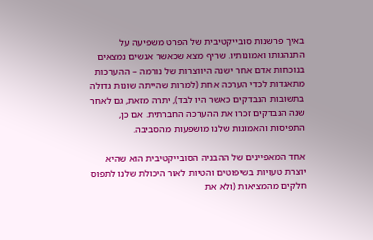באיך פרשנות סובייקטיבית של הפרט משפיעה על התנהגותו ואמונותיו. שריף מצא שכאשר אנשים נמצאים בנוכחות אדם אחר ישנה היווצרות של נורמה – ההערכות מתאגדות לכדי הערכה אחת (למרות שהייתה שונות גדולה בתשובות הנבדקים כאשר היו לבד), יתרה מזאת, גם לאחר שנה הנבדקים זכרו את ההערכה החברתית. אם כן, התפיסות והאמונות שלנו מושפעות מהסביבה.

אחד המאפיינים של ההבניה הסובייקטיבית הוא שהיא יוצרת טעויות בשיפוטים והטיות לאור היכולת שלנו לתפוס חלקים מהמציאות (ולא את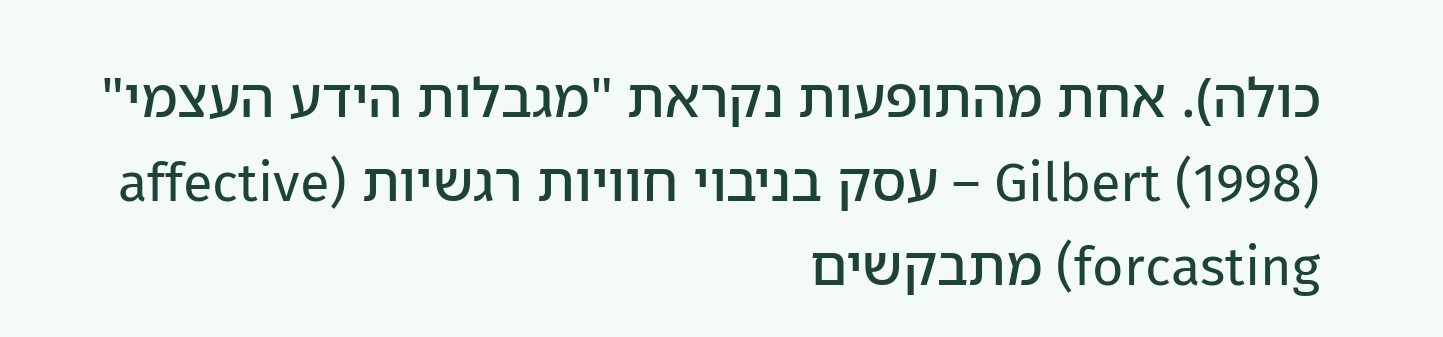כולה). אחת מהתופעות נקראת "מגבלות הידע העצמי" (Gilbert (1998 – עסק בניבוי חוויות רגשיות (affective forcasting) מתבקשים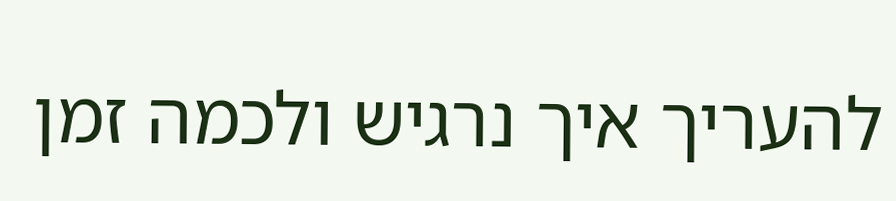להעריך איך נרגיש ולכמה זמן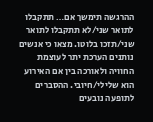ההרגשה תימשך אם… תתקבלו לתואר שני/לא תתקבלו לתואר שני/תזכו בלוטו. מצאו כי אנשים נותנים הערכת יתר לעוצמת החוויה ולאורכה בין אם האירוע הוא שלילי/חיובי. ההסברים לתופעה נובעים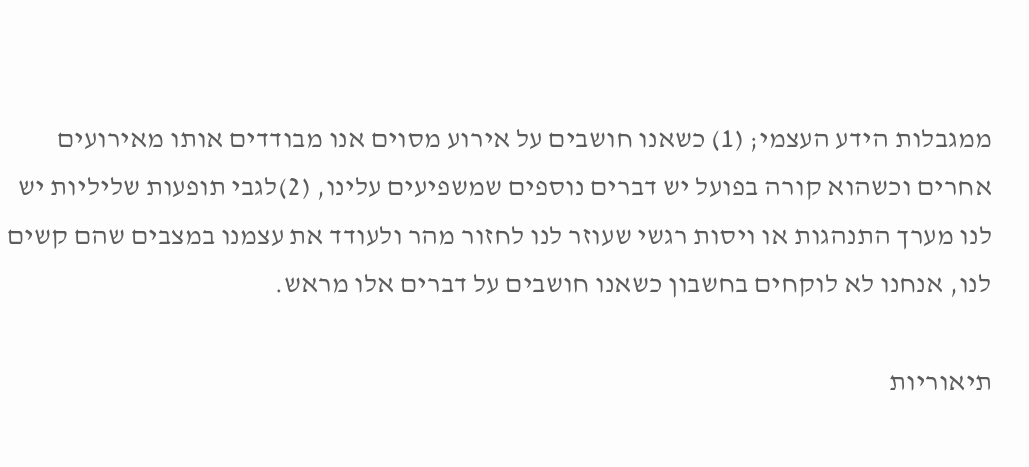ממגבלות הידע העצמי; (1) כשאנו חושבים על אירוע מסוים אנו מבודדים אותו מאירועים אחרים וכשהוא קורה בפועל יש דברים נוספים שמשפיעים עלינו, (2)לגבי תופעות שליליות יש לנו מערך התנהגות או ויסות רגשי שעוזר לנו לחזור מהר ולעודד את עצמנו במצבים שהם קשים לנו, אנחנו לא לוקחים בחשבון כשאנו חושבים על דברים אלו מראש.

תיאוריות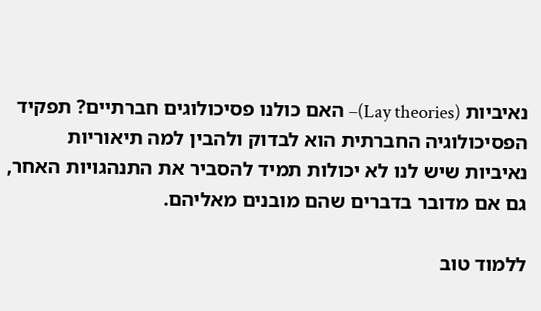נאיביות (Lay theories)– האם כולנו פסיכולוגים חברתיים? תפקיד הפסיכולוגיה החברתית הוא לבדוק ולהבין למה תיאוריות נאיביות שיש לנו לא יכולות תמיד להסביר את התנהגויות האחר, גם אם מדובר בדברים שהם מובנים מאליהם.

ללמוד טוב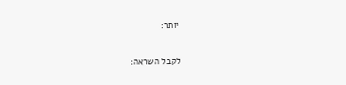יותר:

לקבל השראה: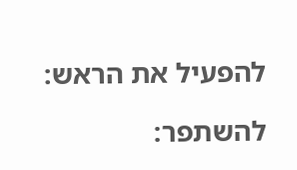להפעיל את הראש:

להשתפר: